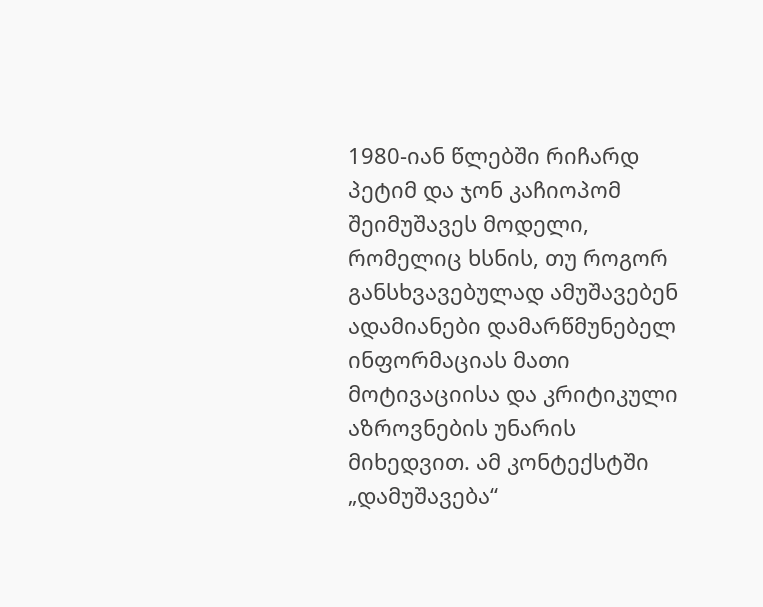1980-იან წლებში რიჩარდ პეტიმ და ჯონ კაჩიოპომ შეიმუშავეს მოდელი, რომელიც ხსნის, თუ როგორ განსხვავებულად ამუშავებენ ადამიანები დამარწმუნებელ ინფორმაციას მათი მოტივაციისა და კრიტიკული აზროვნების უნარის მიხედვით. ამ კონტექსტში „დამუშავება“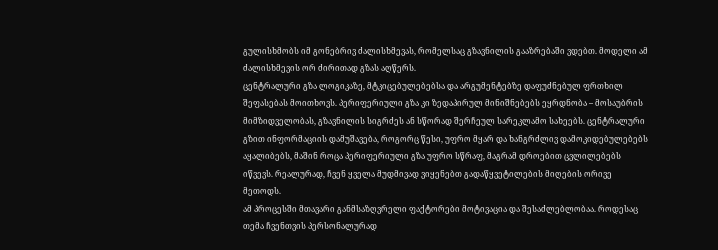გულისხმობს იმ გონებრივ ძალისხმევას, რომელსაც გზავნილის გააზრებაში ვდებთ. მოდელი ამ ძალისხმევის ორ ძირითად გზას აღწერს.
ცენტრალური გზა ლოგიკაზე, მტკიცებულებებსა და არგუმენტებზე დაფუძნებულ ფრთხილ შეფასებას მოითხოვს. პერიფერიული გზა კი ზედაპირულ მინიშნებებს ეყრდნობა – მოსაუბრის მიმზიდველობას, გზავნილის სიგრძეს ან სწორად შერჩეულ სარეკლამო სახეებს. ცენტრალური გზით ინფორმაციის დამუშავება, როგორც წესი, უფრო მყარ და ხანგრძლივ დამოკიდებულებებს აყალიბებს, მაშინ როცა პერიფერიული გზა უფრო სწრაფ, მაგრამ დროებით ცვლილებებს იწვევს. რეალურად, ჩვენ ყველა მუდმივად ვიყენებთ გადაწყვეტილების მიღების ორივე მეთოდს.
ამ პროცესში მთავარი განმსაზღვრელი ფაქტორები მოტივაცია და შესაძლებლობაა. როდესაც თემა ჩვენთვის პერსონალურად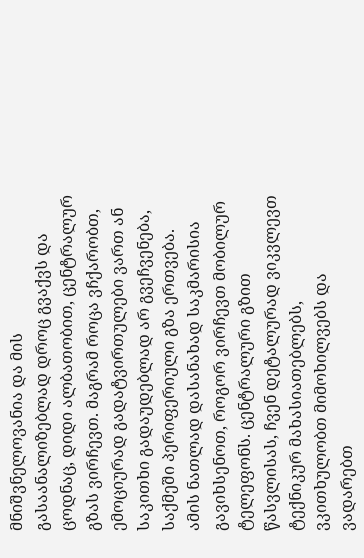მნიშვნელოვანია და მის გასაანალიზებლად დროც გვაქვს და ცოდნაც, დიდი ალბათობით, ცენტრალურ გზას ვირჩევთ. მაგრამ როცა ვჩქარობთ, ემოციურად გადატვირთულები ვართ ან საკითხი გადაუდებლად არ გვეჩვენება, საქმეში პერიფერიული გზა ერთვება.
ამის ნათლად დასანახად საკმარისია გავიხსენოთ, როგორ ვირჩევთ მობილურ ტელეფონს. ცენტრალური გზით წასვლისას, ჩვენ დეტალურად ვიკვლევთ ტექნიკურ მახასიათებლებს, ვკითხულობთ მიმოხილვებს და ვადარებთ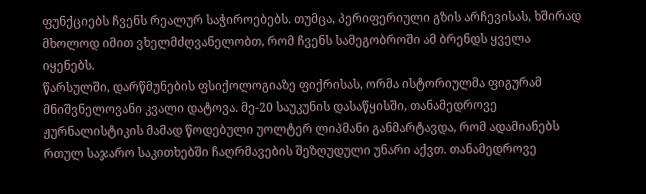ფუნქციებს ჩვენს რეალურ საჭიროებებს. თუმცა, პერიფერიული გზის არჩევისას, ხშირად მხოლოდ იმით ვხელმძღვანელობთ, რომ ჩვენს სამეგობროში ამ ბრენდს ყველა იყენებს.
წარსულში, დარწმუნების ფსიქოლოგიაზე ფიქრისას, ორმა ისტორიულმა ფიგურამ მნიშვნელოვანი კვალი დატოვა. მე-20 საუკუნის დასაწყისში, თანამედროვე ჟურნალისტიკის მამად წოდებული უოლტერ ლიპმანი განმარტავდა, რომ ადამიანებს რთულ საჯარო საკითხებში ჩაღრმავების შეზღუდული უნარი აქვთ. თანამედროვე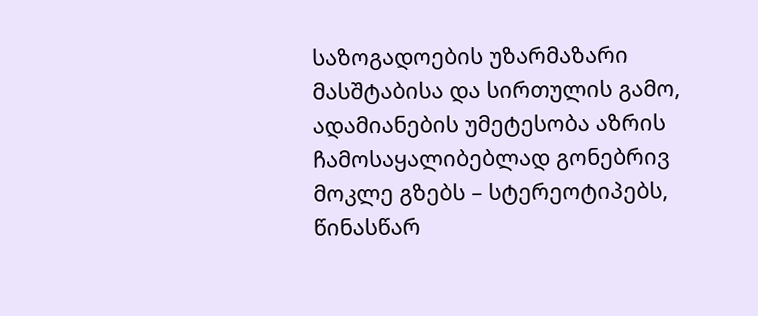საზოგადოების უზარმაზარი მასშტაბისა და სირთულის გამო, ადამიანების უმეტესობა აზრის ჩამოსაყალიბებლად გონებრივ მოკლე გზებს – სტერეოტიპებს, წინასწარ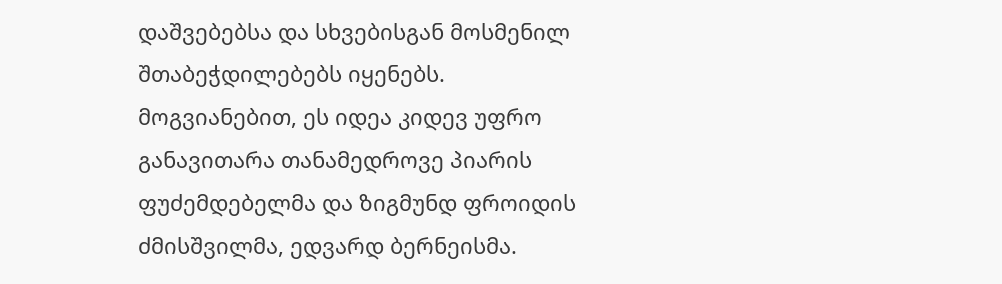დაშვებებსა და სხვებისგან მოსმენილ შთაბეჭდილებებს იყენებს. მოგვიანებით, ეს იდეა კიდევ უფრო განავითარა თანამედროვე პიარის ფუძემდებელმა და ზიგმუნდ ფროიდის ძმისშვილმა, ედვარდ ბერნეისმა.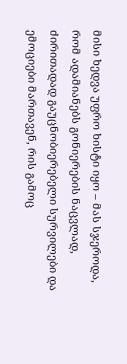მისი ხედვა უფრო ხისტი იყო – მას სჯეროდა, რომ ადამიანებს გონიერების ნაცვლად, ძირითადად გაუცნობიერებელი სურვილები და ემოციები მართავენ, რის გამოც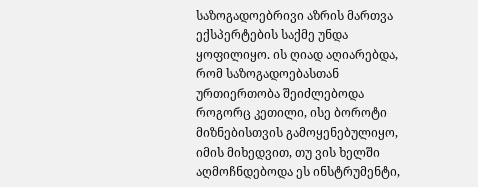საზოგადოებრივი აზრის მართვა ექსპერტების საქმე უნდა ყოფილიყო. ის ღიად აღიარებდა, რომ საზოგადოებასთან ურთიერთობა შეიძლებოდა როგორც კეთილი, ისე ბოროტი მიზნებისთვის გამოყენებულიყო, იმის მიხედვით, თუ ვის ხელში აღმოჩნდებოდა ეს ინსტრუმენტი,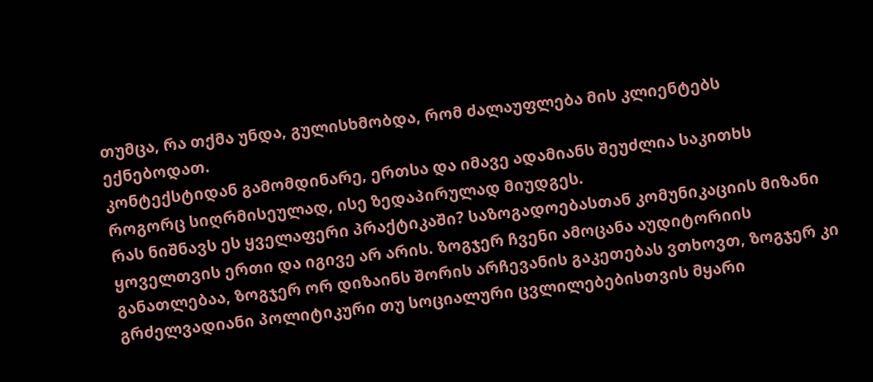თუმცა, რა თქმა უნდა, გულისხმობდა, რომ ძალაუფლება მის კლიენტებს ექნებოდათ.
კონტექსტიდან გამომდინარე, ერთსა და იმავე ადამიანს შეუძლია საკითხს როგორც სიღრმისეულად, ისე ზედაპირულად მიუდგეს.
რას ნიშნავს ეს ყველაფერი პრაქტიკაში? საზოგადოებასთან კომუნიკაციის მიზანი ყოველთვის ერთი და იგივე არ არის. ზოგჯერ ჩვენი ამოცანა აუდიტორიის განათლებაა, ზოგჯერ ორ დიზაინს შორის არჩევანის გაკეთებას ვთხოვთ, ზოგჯერ კი გრძელვადიანი პოლიტიკური თუ სოციალური ცვლილებებისთვის მყარი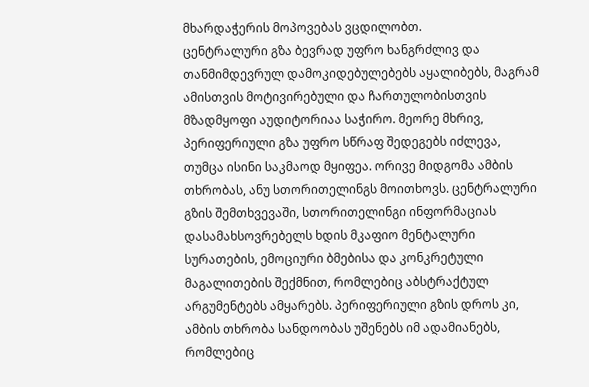მხარდაჭერის მოპოვებას ვცდილობთ.
ცენტრალური გზა ბევრად უფრო ხანგრძლივ და თანმიმდევრულ დამოკიდებულებებს აყალიბებს, მაგრამ ამისთვის მოტივირებული და ჩართულობისთვის მზადმყოფი აუდიტორიაა საჭირო. მეორე მხრივ, პერიფერიული გზა უფრო სწრაფ შედეგებს იძლევა, თუმცა ისინი საკმაოდ მყიფეა. ორივე მიდგომა ამბის თხრობას, ანუ სთორითელინგს მოითხოვს. ცენტრალური გზის შემთხვევაში, სთორითელინგი ინფორმაციას დასამახსოვრებელს ხდის მკაფიო მენტალური სურათების, ემოციური ბმებისა და კონკრეტული მაგალითების შექმნით, რომლებიც აბსტრაქტულ არგუმენტებს ამყარებს. პერიფერიული გზის დროს კი, ამბის თხრობა სანდოობას უშენებს იმ ადამიანებს, რომლებიც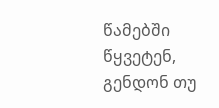წამებში წყვეტენ, გენდონ თუ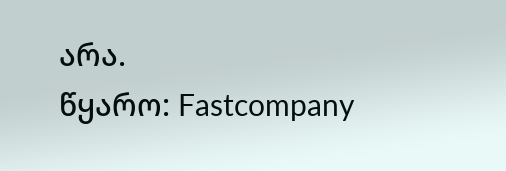არა.
წყარო: Fastcompany